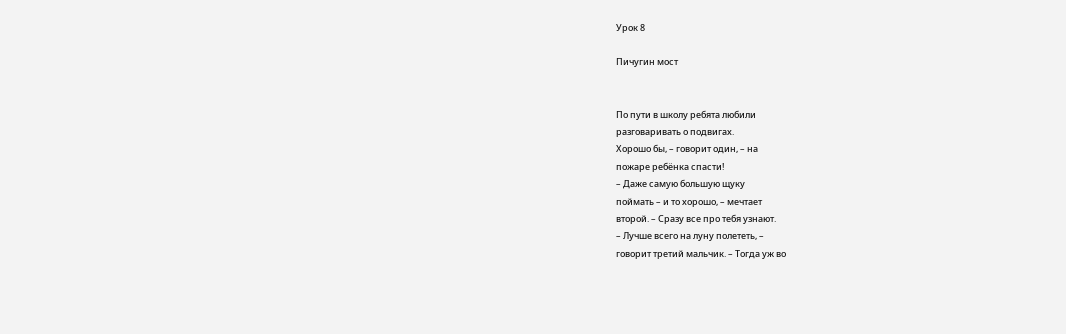Урок 8

Пичугин мост


По пути в школу ребята любили
разговаривать о подвигах.
Хорошо бы, – говорит один, – на
пожаре ребёнка спасти!
– Даже самую большую щуку
поймать – и то хорошо, – мечтает
второй. – Сразу все про тебя узнают.
– Лучше всего на луну полететь, –
говорит третий мальчик. – Тогда уж во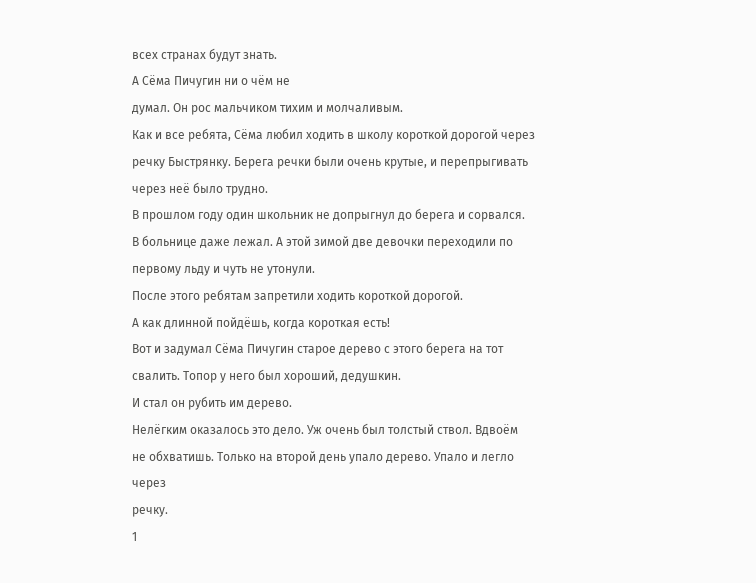всех странах будут знать.
А Сёма Пичугин ни о чём не
думал. Он рос мальчиком тихим и молчаливым.
Как и все ребята, Сёма любил ходить в школу короткой дорогой через
речку Быстрянку. Берега речки были очень крутые, и перепрыгивать
через неё было трудно.
В прошлом году один школьник не допрыгнул до берега и сорвался.
В больнице даже лежал. А этой зимой две девочки переходили по
первому льду и чуть не утонули.
После этого ребятам запретили ходить короткой дорогой.
А как длинной пойдёшь, когда короткая есть!
Вот и задумал Сёма Пичугин старое дерево с этого берега на тот
свалить. Топор у него был хороший, дедушкин.
И стал он рубить им дерево.
Нелёгким оказалось это дело. Уж очень был толстый ствол. Вдвоём
не обхватишь. Только на второй день упало дерево. Упало и легло через
речку.
1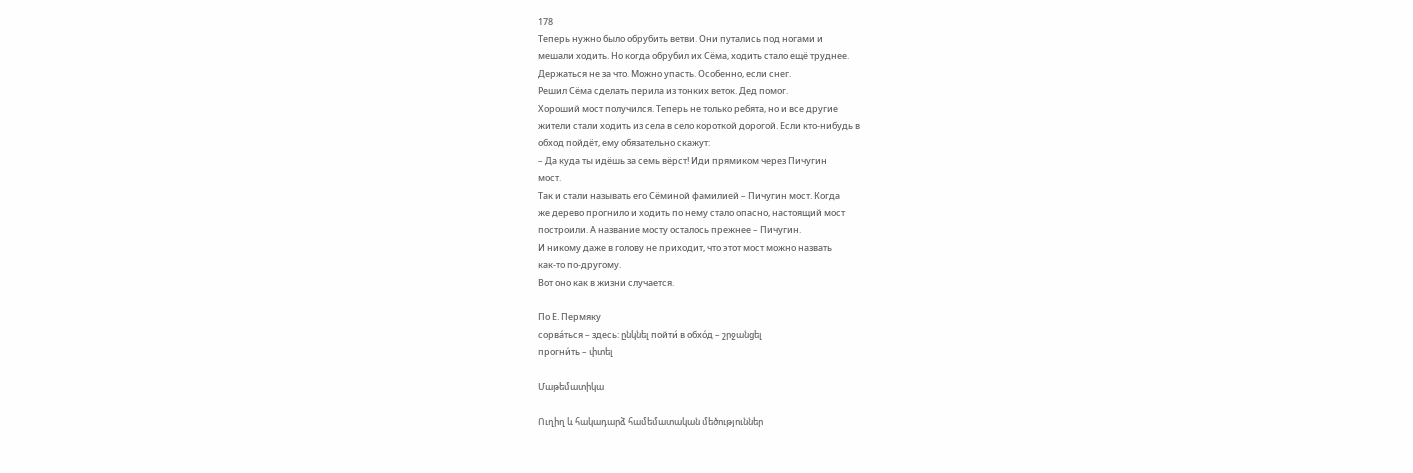178
Теперь нужно было обрубить ветви. Они путались под ногами и
мешали ходить. Но когда обрубил их Сёма, ходить стало ещё труднее.
Держаться не за что. Можно упасть. Особенно, если снег.
Решил Сёма сделать перила из тонких веток. Дед помог.
Хороший мост получился. Теперь не только ребята, но и все другие
жители стали ходить из села в село короткой дорогой. Если кто-нибудь в
обход пойдёт, ему обязательно скажут:
– Да куда ты идёшь за семь вëрст! Иди прямиком через Пичугин
мост.
Так и стали называть его Сёминой фамилией – Пичугин мост. Когда
же дерево прогнило и ходить по нему стало опасно, настоящий мост
построили. А название мосту осталось прежнее – Пичугин.
И никому даже в голову не приходит, что этот мост можно назвать
как-то по-другому.
Вот оно как в жизни случается.

По Е. Пермяку
сорва́ться – здесь: ընկնել пойти́ в обхо́д – շրջանցել
прогни́ть – փտել

Մաթեմատիկա

Ուղիղ և հակադարձ համեմատական մեծություններ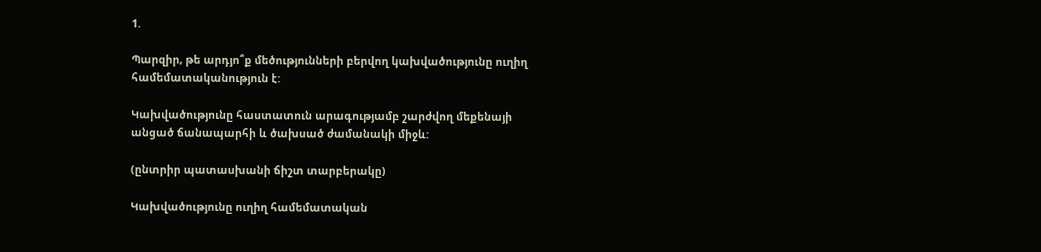1.

Պարզիր, թե արդյո՞ք մեծությունների բերվող կախվածությունը ուղիղ համեմատականություն է:

Կախվածությունը հաստատուն արագությամբ շարժվող մեքենայի անցած ճանապարհի և ծախսած ժամանակի միջև:

(ընտրիր պատասխանի ճիշտ տարբերակը)

Կախվածությունը ուղիղ համեմատական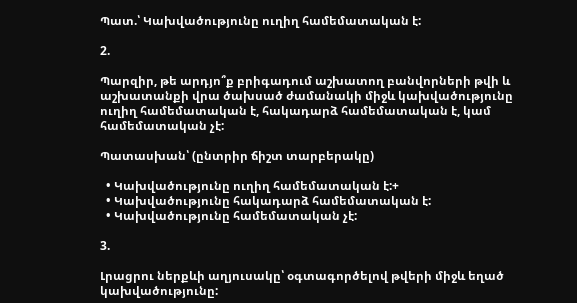Պատ.՝ Կախվածությունը ուղիղ համեմատական է:

2.

Պարզիր, թե արդյո՞ք բրիգադում աշխատող բանվորների թվի և աշխատանքի վրա ծախսած ժամանակի միջև կախվածությունը ուղիղ համեմատական է, հակադարձ համեմատական է, կամ համեմատական չէ:

Պատասխան՝ (ընտրիր ճիշտ տարբերակը)

  • Կախվածությունը ուղիղ համեմատական է:+
  • Կախվածությունը հակադարձ համեմատական է:
  • Կախվածությունը համեմատական չէ:

3.

Լրացրու ներքևի աղյուսակը՝ օգտագործելով թվերի միջև եղած կախվածությունը: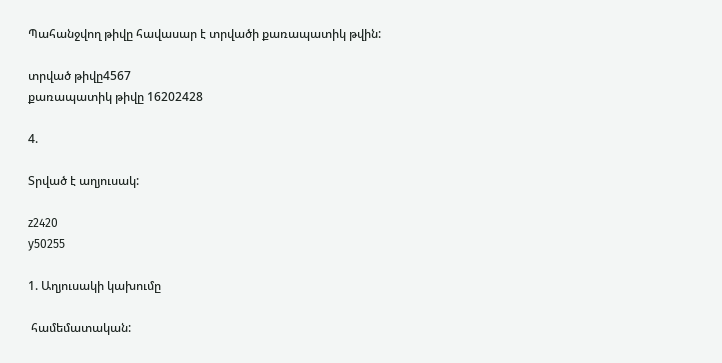Պահանջվող թիվը հավասար է տրվածի քառապատիկ թվին:

տրված թիվը4567
քառապատիկ թիվը 16202428

4.

Տրված է աղյուսակ:

z2420
y50255

1. Աղյուսակի կախումը

 համեմատական: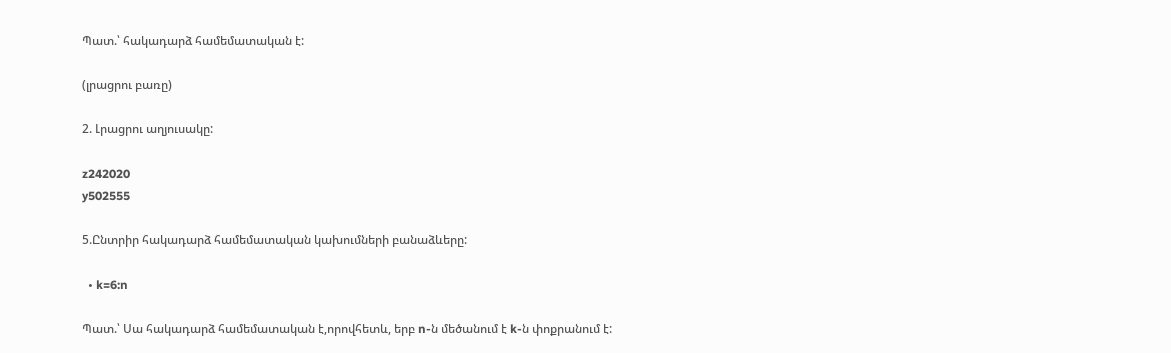Պատ.՝ հակադարձ համեմատական է:

(լրացրու բառը)

2. Լրացրու աղյուսակը:

z242020
y502555

5.Ընտրիր հակադարձ համեմատական կախումների բանաձևերը:

  • k=6:n

Պատ.՝ Սա հակադարձ համեմատական է,որովհետև, երբ n-ն մեծանում է k-ն փոքրանում է: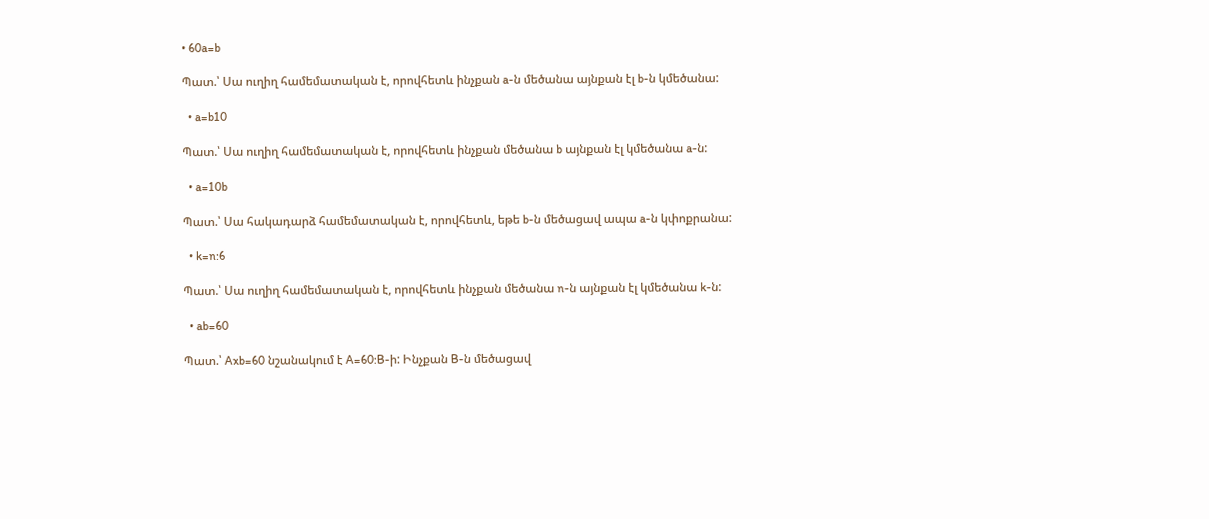• 60a=b

Պատ.՝ Սա ուղիղ համեմատական է, որովհետև ինչքան a-ն մեծանա այնքան էլ b-ն կմեծանա:

  • a=b10

Պատ.՝ Սա ուղիղ համեմատական է, որովհետև ինչքան մեծանա b այնքան էլ կմեծանա a-ն:

  • a=10b

Պատ.՝ Սա հակադարձ համեմատական է, որովհետև, եթե b-ն մեծացավ ապա a-ն կփոքրանա:

  • k=n:6

Պատ.՝ Սա ուղիղ համեմատական է, որովհետև ինչքան մեծանա n-ն այնքան էլ կմեծանա k-ն:

  • ab=60

Պատ.՝ Axb=60 նշանակում է A=60:B-ի: Ինչքան B-ն մեծացավ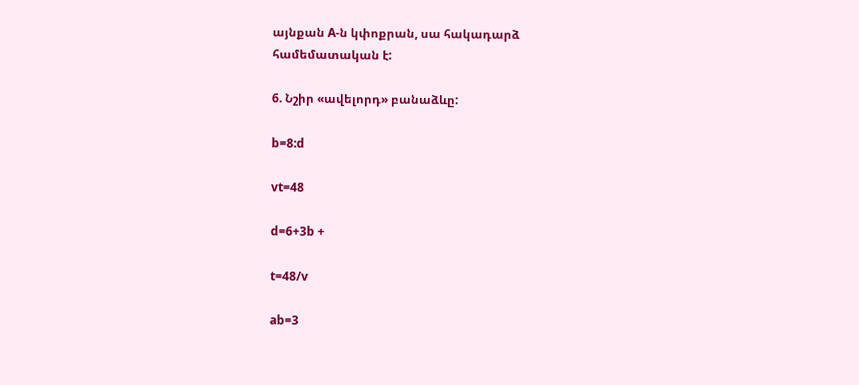այնքան A-ն կփոքրան, սա հակադարձ համեմատական է:

6. Նշիր «ավելորդ» բանաձևը:

b=8:d

vt=48

d=6+3b +

t=48/v

ab=3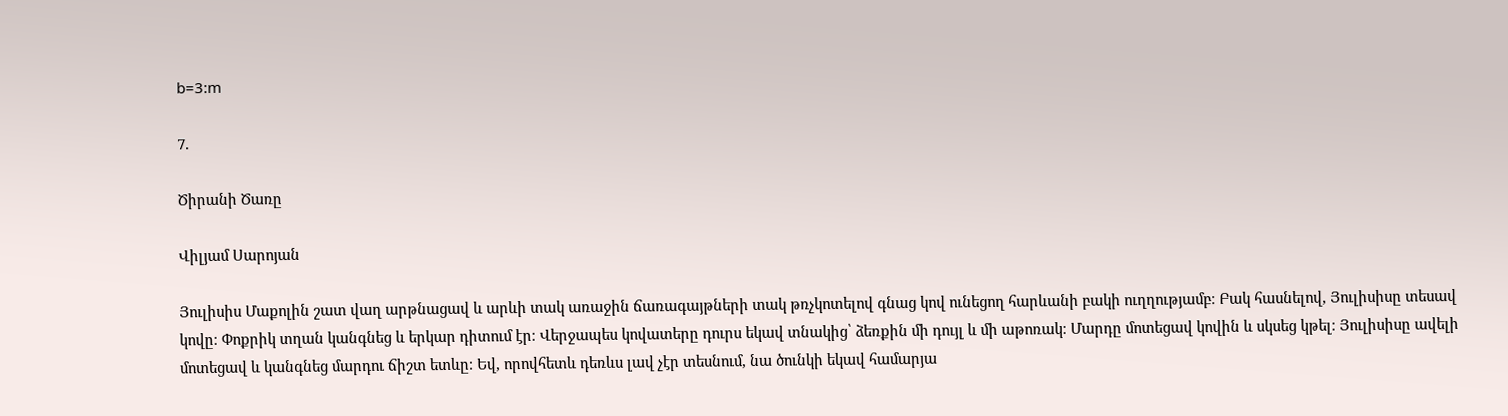b=3:m

7.

Ծիրանի Ծառը

Վիլյամ Սարոյան

Յուլիսիս Մաքոլին շատ վաղ արթնացավ և արևի տակ առաջին ճառագայթների տակ թռչկոտելով գնաց կով ունեցող հարևանի բակի ուղղությամբ։ Բակ հասնելով, Յուլիսիսը տեսավ կովը։ Փոքրիկ տղան կանգնեց և երկար դիտում էր։ Վերջապես կովատերը դուրս եկավ տնակից՝ ձեռքին մի դույլ և մի աթոռակ։ Մարդը մոտեցավ կովին և սկսեց կթել։ Յուլիսիսը ավելի մոտեցավ և կանգնեց մարդու ճիշտ ետևը։ Եվ, որովհետև դեռևս լավ չէր տեսնում, նա ծունկի եկավ համարյա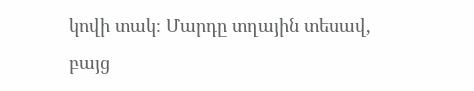կովի տակ։ Մարդը տղային տեսավ, բայց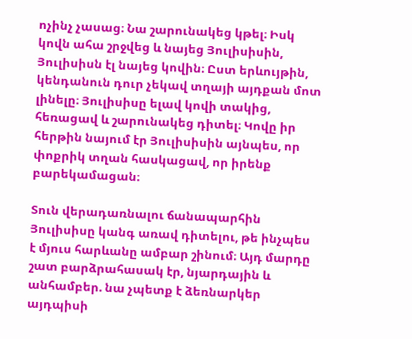ոչինչ չասաց։ Նա շարունակեց կթել։ Իսկ կովն ահա շրջվեց և նայեց Յուլիսիսին, Յուլիսիսն էլ նայեց կովին։ Ըստ երևույթին, կենդանուն դուր չեկավ տղայի այդքան մոտ լինելը։ Յուլիսիսը ելավ կովի տակից, հեռացավ և շարունակեց դիտել։ Կովը իր հերթին նայում էր Յուլիսիսին այնպես, որ փոքրիկ տղան հասկացավ, որ իրենք բարեկամացան։

Տուն վերադառնալու ճանապարհին Յուլիսիսը կանգ առավ դիտելու, թե ինչպես է մյուս հարևանը ամբար շինում։ Այդ մարդը շատ բարձրահասակ էր, նյարդային և անհամբեր. նա չպետք է ձեռնարկեր այդպիսի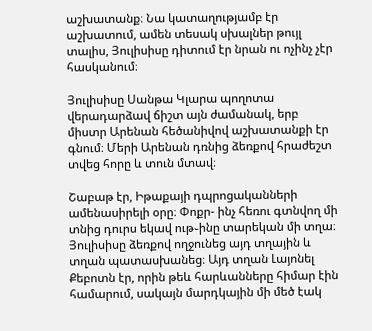աշխատանք։ Նա կատաղությամբ էր աշխատում, ամեն տեսակ սխալներ թույլ տալիս, Յուլիսիսը դիտում էր նրան ու ոչինչ չէր հասկանում։

Յուլիսիսը Սանթա Կլարա պողոտա վերադարձավ ճիշտ այն ժամանակ, երբ միստր Արենան հեծանիվով աշխատանքի էր գնում։ Մերի Արենան դռնից ձեռքով հրաժեշտ տվեց հորը և տուն մտավ։

Շաբաթ էր, Իթաքայի դպրոցականների ամենասիրելի օրը։ Փոքր- ինչ հեռու գտնվող մի տնից դուրս եկավ ութ֊ինը տարեկան մի տղա։ Յուլիսիսը ձեռքով ողջունեց այդ տղային և տղան պատասխանեց։ Այդ տղան Լայոնել Քեբոտն էր, որին թեև հարևանները հիմար էին համարում, սակայն մարդկային մի մեծ էակ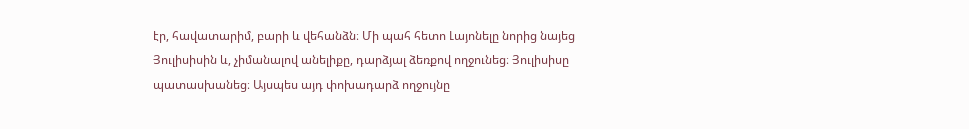էր, հավատարիմ, բարի և վեհանձն։ Մի պահ հետո Լայոնելը նորից նայեց Յուլիսիսին և, չիմանալով անելիքը, դարձյալ ձեռքով ողջունեց։ Յուլիսիսը պատասխանեց։ Այսպես այդ փոխադարձ ողջույնը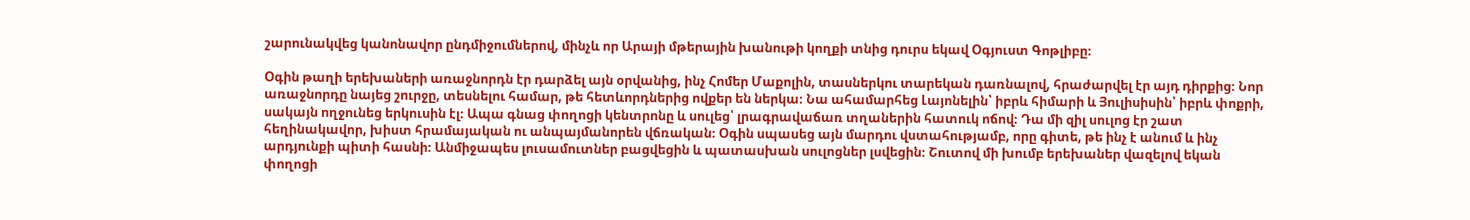շարունակվեց կանոնավոր ընդմիջումներով, մինչև որ Արայի մթերային խանութի կողքի տնից դուրս եկավ Օգյուստ Գոթլիբը։

Օգին թաղի երեխաների առաջնորդն էր դարձել այն օրվանից, ինչ Հոմեր Մաքոլին, տասներկու տարեկան դառնալով, հրաժարվել էր այդ դիրքից։ Նոր առաջնորդը նայեց շուրջը, տեսնելու համար, թե հետևորդներից ովքեր են ներկա։ Նա ահամարհեց Լայոնելին՝ իբրև հիմարի և Յուլիսիսին՝ իբրև փոքրի, սակայն ողջունեց երկուսին էլ։ Ապա գնաց փողոցի կենտրոնը և սուլեց՝ լրագրավաճառ տղաներին հատուկ ոճով։ Դա մի զիլ սուլոց էր շատ հեղինակավոր, խիստ հրամայական ու անպայմանորեն վճռական։ Օգին սպասեց այն մարդու վստահությամբ, որը գիտե, թե ինչ է անում և ինչ արդյունքի պիտի հասնի։ Անմիջապես լուսամուտներ բացվեցին և պատասխան սուլոցներ լսվեցին։ Շուտով մի խումբ երեխաներ վազելով եկան փողոցի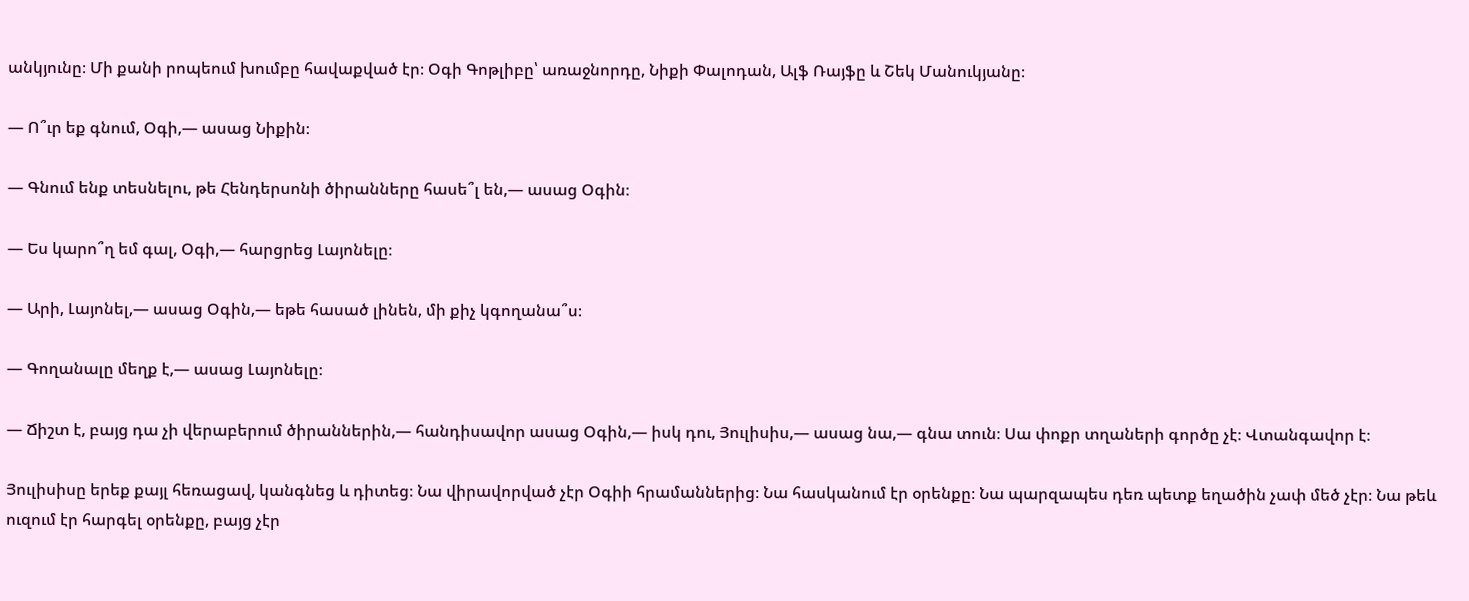անկյունը։ Մի քանի րոպեում խումբը հավաքված էր։ Օգի Գոթլիբը՝ առաջնորդը, Նիքի Փալոդան, Ալֆ Ռայֆը և Շեկ Մանուկյանը։

— Ո՞ւր եք գնում, Օգի,— ասաց Նիքին։

— Գնում ենք տեսնելու, թե Հենդերսոնի ծիրանները հասե՞լ են,— ասաց Օգին։

— Ես կարո՞ղ եմ գալ, Օգի,— հարցրեց Լայոնելը։

— Արի, Լայոնել,— ասաց Օգին,— եթե հասած լինեն, մի քիչ կգողանա՞ս։

— Գողանալը մեղք է,— ասաց Լայոնելը։

— Ճիշտ է, բայց դա չի վերաբերում ծիրաններին,— հանդիսավոր ասաց Օգին,— իսկ դու, Յուլիսիս,— ասաց նա,— գնա տուն։ Սա փոքր տղաների գործը չէ։ Վտանգավոր է։

Յուլիսիսը երեք քայլ հեռացավ, կանգնեց և դիտեց։ Նա վիրավորված չէր Օգիի հրամաններից։ Նա հասկանում էր օրենքը։ Նա պարզապես դեռ պետք եղածին չափ մեծ չէր։ Նա թեև ուզում էր հարգել օրենքը, բայց չէր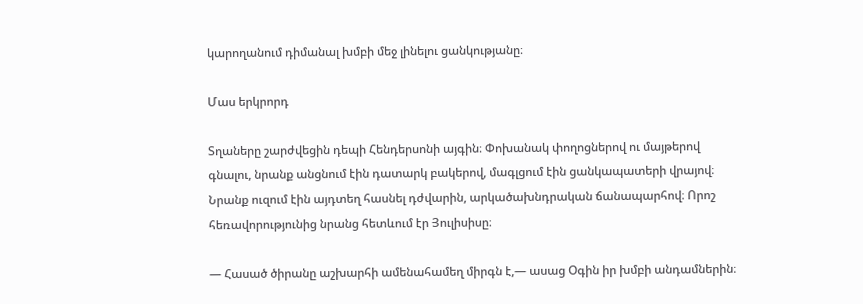կարողանում դիմանալ խմբի մեջ լինելու ցանկությանը։

Մաս երկրորդ

Տղաները շարժվեցին դեպի Հենդերսոնի այգին։ Փոխանակ փողոցներով ու մայթերով գնալու, նրանք անցնում էին դատարկ բակերով, մագլցում էին ցանկապատերի վրայով։ Նրանք ուզում էին այդտեղ հասնել դժվարին, արկածախնդրական ճանապարհով։ Որոշ հեռավորությունից նրանց հետևում էր Յուլիսիսը։

— Հասած ծիրանը աշխարհի ամենահամեղ միրգն է,— ասաց Օգին իր խմբի անդամներին։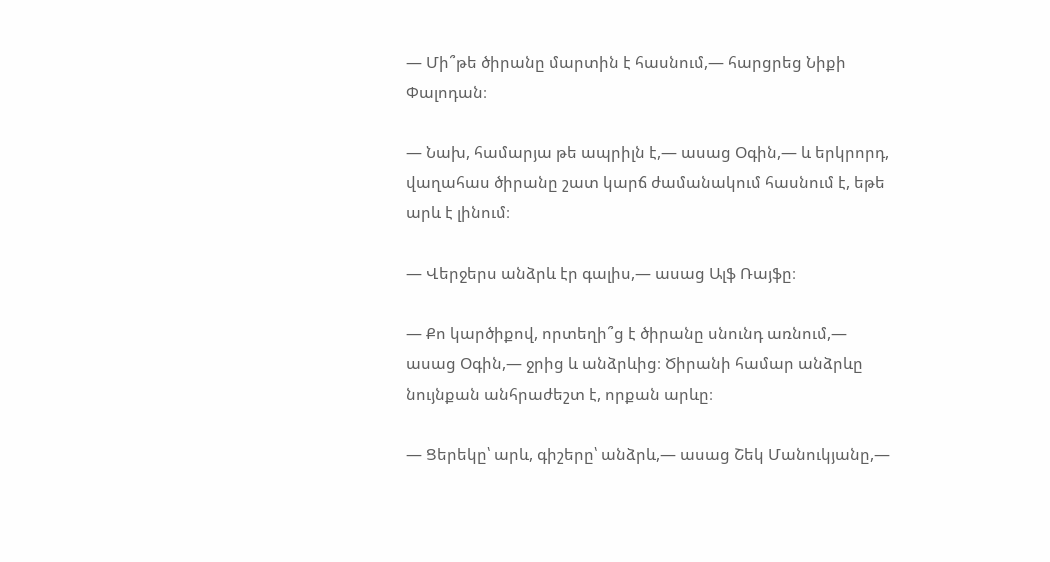— Մի՞թե ծիրանը մարտին է հասնում,— հարցրեց Նիքի Փալոդան։

— Նախ, համարյա թե ապրիլն է,— ասաց Օգին,— և երկրորդ, վաղահաս ծիրանը շատ կարճ ժամանակում հասնում է, եթե արև է լինում։

— Վերջերս անձրև էր գալիս,— ասաց Ալֆ Ռայֆը։

— Քո կարծիքով, որտեղի՞ց է ծիրանը սնունդ առնում,— ասաց Օգին,— ջրից և անձրևից։ Ծիրանի համար անձրևը նույնքան անհրաժեշտ է, որքան արևը։

— Ցերեկը՝ արև, գիշերը՝ անձրև,— ասաց Շեկ Մանուկյանը,—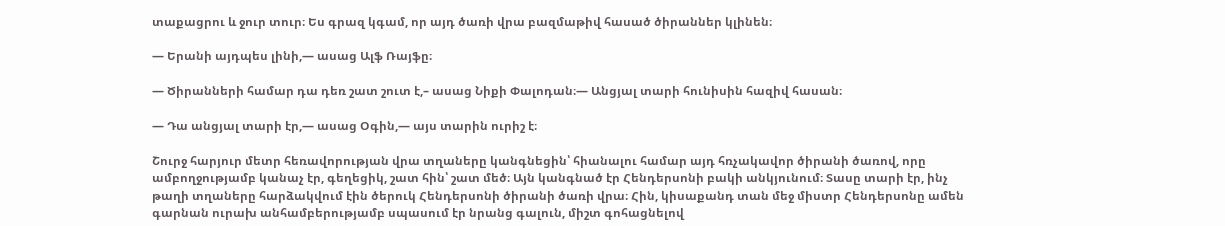տաքացրու և ջուր տուր։ Ես գրազ կգամ, որ այդ ծառի վրա բազմաթիվ հասած ծիրաններ կլինեն։

— Երանի այդպես լինի,— ասաց Ալֆ Ռայֆը։

— Ծիրանների համար դա դեռ շատ շուտ է,– ասաց Նիքի Փալոդան։— Անցյալ տարի հունիսին հազիվ հասան։

— Դա անցյալ տարի էր,— ասաց Օգին,— այս տարին ուրիշ է։

Շուրջ հարյուր մետր հեռավորության վրա տղաները կանգնեցին՝ հիանալու համար այդ հռչակավոր ծիրանի ծառով, որը ամբողջությամբ կանաչ էր, գեղեցիկ, շատ հին՝ շատ մեծ։ Այն կանգնած էր Հենդերսոնի բակի անկյունում։ Տասը տարի էր, ինչ թաղի տղաները հարձակվում էին ծերուկ Հենդերսոնի ծիրանի ծառի վրա։ Հին, կիսաքանդ տան մեջ միստր Հենդերսոնը ամեն գարնան ուրախ անհամբերությամբ սպասում էր նրանց գալուն, միշտ գոհացնելով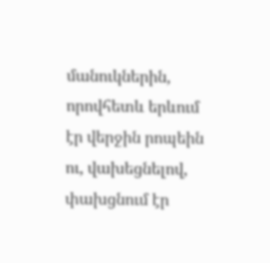մանուկներին, որովհետև երևում էր վերջին րոպեին ու, վախեցնելով, փախցնում էր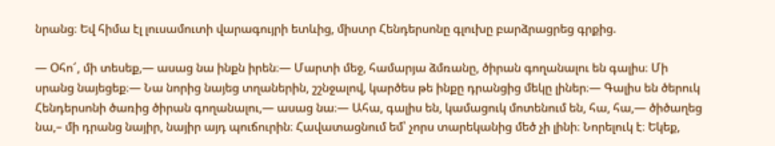նրանց։ Եվ հիմա էլ լուսամուտի վարագույրի ետևից, միստր Հենդերսոնը գլուխը բարձրացրեց գրքից.

— Օհո՜, մի տեսեք,— ասաց նա ինքն իրեն։— Մարտի մեջ, համարյա ձմռանը, ծիրան գողանալու են գալիս։ Մի սրանց նայեցեք։— Նա նորից նայեց տղաներին, շշնջալով, կարծես թե ինքը դրանցից մեկը լիներ։— Գալիս են ծերուկ Հենդերսոնի ծառից ծիրան գողանալու,— ասաց նա։— Ահա, գալիս են, կամացուկ մոտենում են, հա, հա,— ծիծաղեց նա,– մի դրանց նայիր, նայիր այդ պուճուրին։ Հավատացնում եմ՝ չորս տարեկանից մեծ չի լինի։ Նորելուկ է։ Եկեք,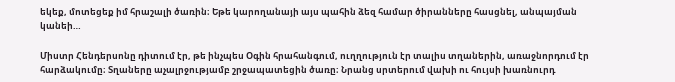եկեք, մոտեցեք իմ հրաշալի ծառին։ Եթե կարողանայի այս պահին ձեզ համար ծիրանները հասցնել, անպայման կանեի…

Միստր Հենդերսոնը դիտում էր, թե ինչպես Օգին հրահանգում, ուղղություն էր տալիս տղաներին, առաջնորդում էր հարձակումը։ Տղաները աչալրջությամբ շրջապատեցին ծառը։ Նրանց սրտերում վախի ու հույսի խառնուրդ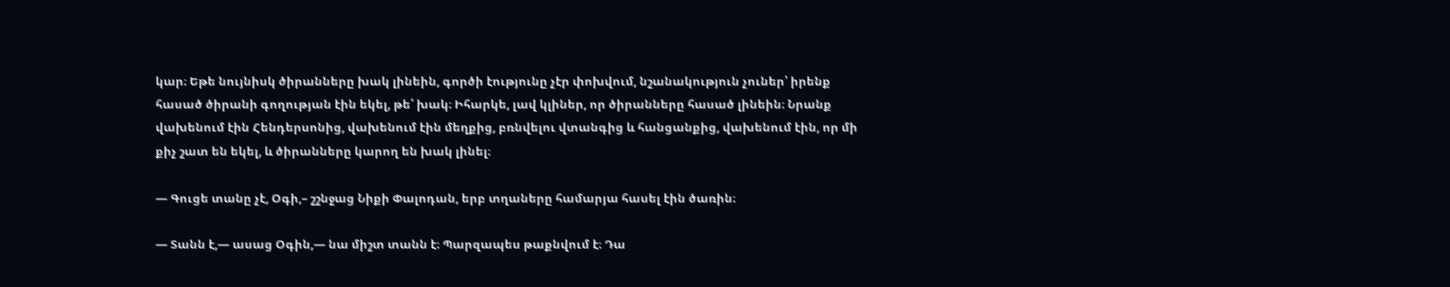կար։ Եթե նույնիսկ ծիրանները խակ լինեին, գործի էությունը չէր փոխվում, նշանակություն չուներ՝ իրենք հասած ծիրանի գողության էին եկել, թե՝ խակ։ Իհարկե, լավ կլիներ, որ ծիրանները հասած լինեին։ Նրանք վախենում էին Հենդերսոնից, վախենում էին մեղքից, բռնվելու վտանգից և հանցանքից, վախենում էին, որ մի քիչ շատ են եկել, և ծիրանները կարող են խակ լինել։

— Գուցե տանը չէ, Օգի,– շշնջաց Նիքի Փալոդան, երբ տղաները համարյա հասել էին ծառին։

— Տանն է,— ասաց Օգին,— նա միշտ տանն է։ Պարզապես թաքնվում է։ Դա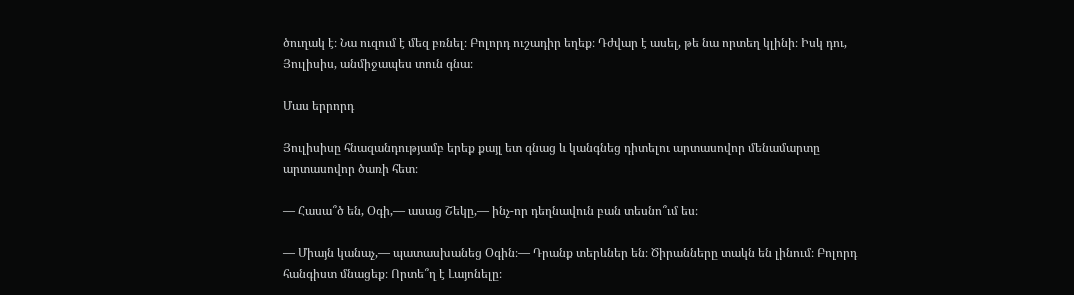ծուղակ է։ Նա ուզում է մեզ բռնել։ Բոլորդ ուշադիր եղեք։ Դժվար է ասել, թե նա որտեղ կլինի։ Իսկ դու, Յուլիսիս, անմիջապես տուն գնա։

Մաս երրորդ

Յուլիսիսը հնազանդությամբ երեք քայլ ետ գնաց և կանգնեց դիտելու արտասովոր մենամարտը արտասովոր ծառի հետ։

— Հասա՞ծ են, Օգի,— ասաց Շեկը,— ինչ-որ դեղնավուն բան տեսնո՞ւմ ես։

— Միայն կանաչ,— պատասխանեց Օգին։— Դրանք տերևներ են։ Ծիրանները տակն են լինում։ Բոլորդ հանգիստ մնացեք։ Որտե՞ղ է Լայոնելը։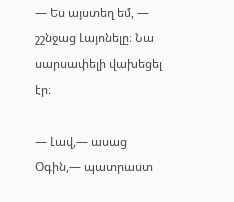— Ես այստեղ եմ, — շշնջաց Լայոնելը։ Նա սարսափելի վախեցել էր։

— Լավ,— ասաց Օգին,— պատրաստ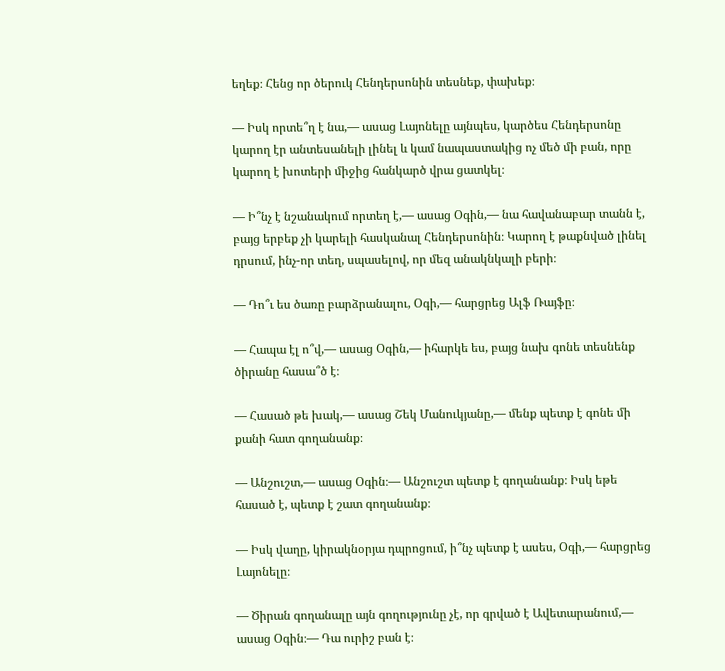եղեք։ Հենց որ ծերուկ Հենդերսոնին տեսնեք, փախեք։

— Իսկ որտե՞ղ է նա,— ասաց Լայոնելը այնպես, կարծես Հենդերսոնը կարող էր անտեսանելի լինել և կամ նապաստակից ոչ մեծ մի բան, որը կարող է խոտերի միջից հանկարծ վրա ցատկել։

— Ի՞նչ է նշանակում որտեղ է,— ասաց Օգին,— նա հավանաբար տանն է, բայց երբեք չի կարելի հասկանալ Հենդերսոնին։ Կարող է թաքնված լինել դրսում, ինչ-որ տեղ, սպասելով, որ մեզ անակնկալի բերի։

— Դո՞ւ ես ծառը բարձրանալու, Օգի,— հարցրեց Ալֆ Ռայֆը։

— Հապա էլ ո՞վ,— ասաց Օգին,— իհարկե ես, բայց նախ գոնե տեսնենք ծիրանը հասա՞ծ է։

— Հասած թե խակ,— ասաց Շեկ Մանուկյանը,— մենք պետք է գոնե մի քանի հատ գողանանք։

— Անշուշտ,— ասաց Օգին։— Անշուշտ պետք է գողանանք։ Իսկ եթե հասած է, պետք է շատ գողանանք։

— Իսկ վաղը, կիրակնօրյա դպրոցում, ի՞նչ պետք է ասես, Օգի,— հարցրեց Լայոնելը։

— Ծիրան գողանալը այն գողությունը չէ, որ գրված է Ավետարանում,— ասաց Օգին։— Դա ուրիշ բան է։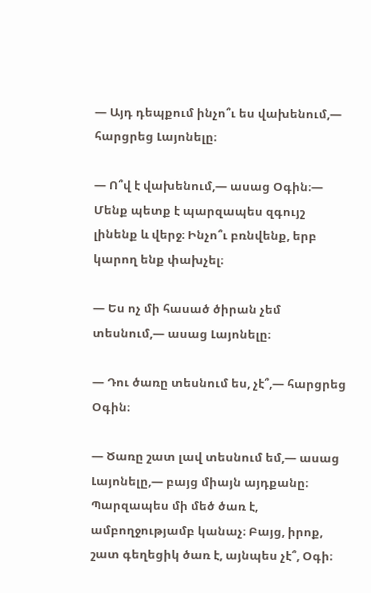— Այդ դեպքում ինչո՞ւ ես վախենում,— հարցրեց Լայոնելը։

— Ո՞վ է վախենում,— ասաց Օգին։— Մենք պետք է պարզապես զգույշ լինենք և վերջ։ Ինչո՞ւ բռնվենք, երբ կարող ենք փախչել։

— Ես ոչ մի հասած ծիրան չեմ տեսնում,— ասաց Լայոնելը։

— Դու ծառը տեսնում ես, չէ՞,— հարցրեց Օգին։

— Ծառը շատ լավ տեսնում եմ,— ասաց Լայոնելը,— բայց միայն այդքանը։ Պարզապես մի մեծ ծառ է, ամբողջությամբ կանաչ։ Բայց, իրոք, շատ գեղեցիկ ծառ է, այնպես չէ՞, Օգի։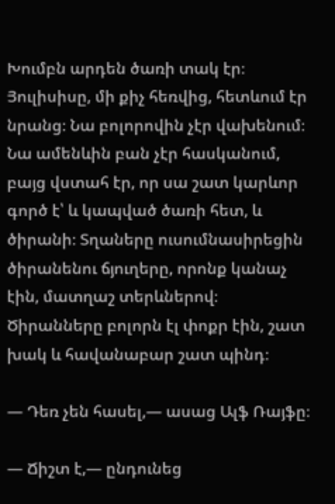Խումբն արդեն ծառի տակ էր։ Յուլիսիսը, մի քիչ հեռվից, հետևում էր նրանց։ Նա բոլորովին չէր վախենում։ Նա ամենևին բան չէր հասկանում, բայց վստահ էր, որ սա շատ կարևոր գործ է՝ և կապված ծառի հետ, և ծիրանի։ Տղաները ուսումնասիրեցին ծիրանենու ճյուղերը, որոնք կանաչ էին, մատղաշ տերևներով։ Ծիրանները բոլորն էլ փոքր էին, շատ խակ և հավանաբար շատ պինդ։

— Դեռ չեն հասել,— ասաց Ալֆ Ռայֆը։

— Ճիշտ է,— ընդունեց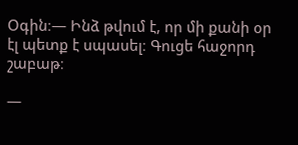Օգին։— Ինձ թվում է, որ մի քանի օր էլ պետք է սպասել։ Գուցե հաջորդ շաբաթ։

—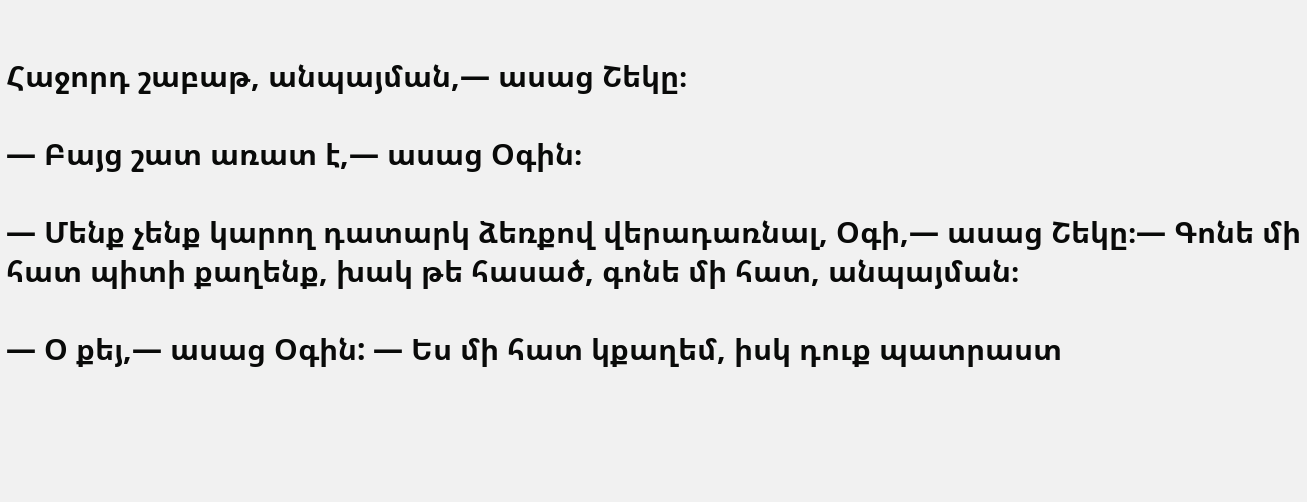Հաջորդ շաբաթ, անպայման,— ասաց Շեկը։

— Բայց շատ առատ է,— ասաց Օգին։

— Մենք չենք կարող դատարկ ձեռքով վերադառնալ, Օգի,— ասաց Շեկը։— Գոնե մի հատ պիտի քաղենք, խակ թե հասած, գոնե մի հատ, անպայման։

— Օ քեյ,— ասաց Օգին: — Ես մի հատ կքաղեմ, իսկ դուք պատրաստ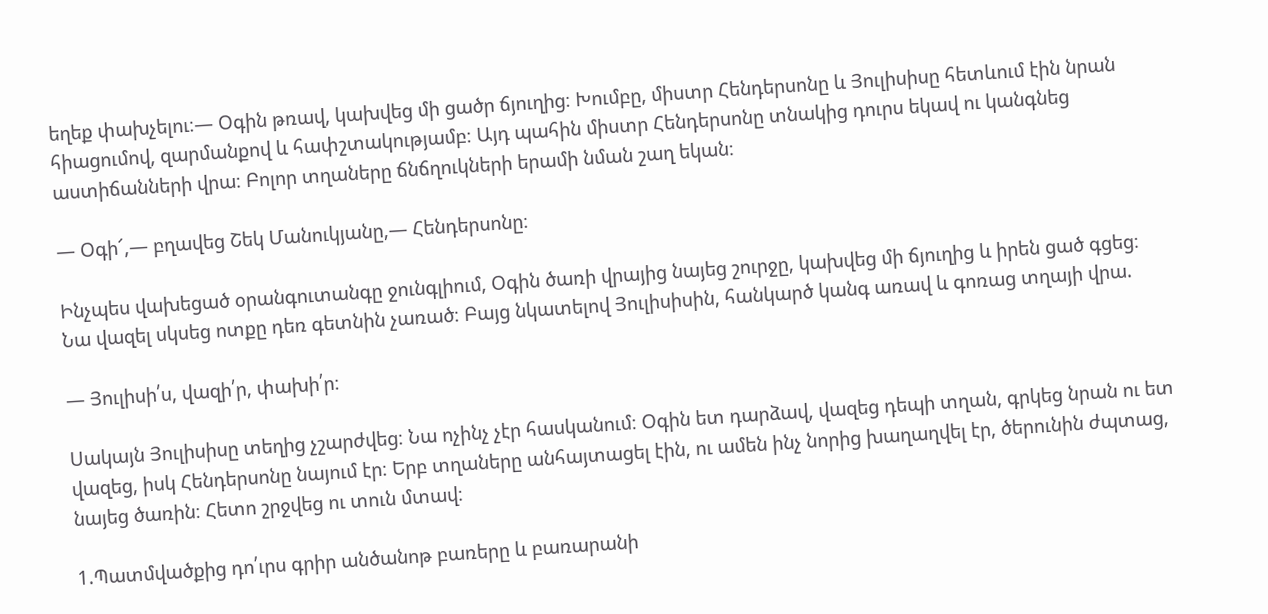եղեք փախչելու։— Օգին թռավ, կախվեց մի ցածր ճյուղից։ Խումբը, միստր Հենդերսոնը և Յուլիսիսը հետևում էին նրան հիացումով, զարմանքով և հափշտակությամբ։ Այդ պահին միստր Հենդերսոնը տնակից դուրս եկավ ու կանգնեց աստիճանների վրա։ Բոլոր տղաները ճնճղուկների երամի նման շաղ եկան։

— Օգի՜,— բղավեց Շեկ Մանուկյանը,— Հենդերսոնը։

Ինչպես վախեցած օրանգուտանգը ջունգլիում, Օգին ծառի վրայից նայեց շուրջը, կախվեց մի ճյուղից և իրեն ցած գցեց։ Նա վազել սկսեց ոտքը դեռ գետնին չառած։ Բայց նկատելով Յուլիսիսին, հանկարծ կանգ առավ և գոռաց տղայի վրա.

— Յուլիսի՛ս, վազի՛ր, փախի՛ր։

Սակայն Յուլիսիսը տեղից չշարժվեց։ Նա ոչինչ չէր հասկանում։ Օգին ետ դարձավ, վազեց դեպի տղան, գրկեց նրան ու ետ վազեց, իսկ Հենդերսոնը նայում էր։ Երբ տղաները անհայտացել էին, ու ամեն ինչ նորից խաղաղվել էր, ծերունին ժպտաց, նայեց ծառին։ Հետո շրջվեց ու տուն մտավ։

1.Պատմվածքից դո՛ւրս գրիր անծանոթ բառերը և բառարանի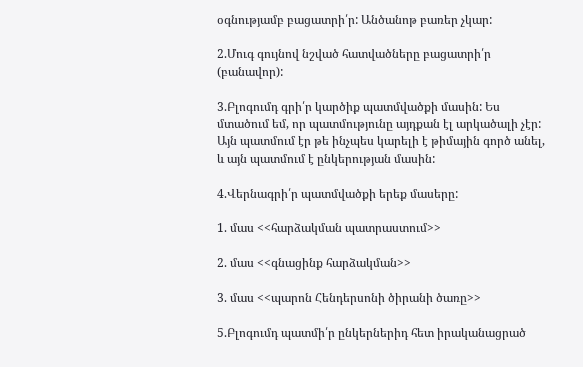օգնությամբ բացատրի՛ր: Անծանոթ բառեր չկար:

2.Մուգ գույնով նշված հատվածները բացատրի՛ր (բանավոր):

3.Բլոգումդ գրի՛ր կարծիք պատմվածքի մասին: Ես մտածում եմ, որ պատմությունը այդքան էլ արկածալի չէր: Այն պատմում էր թե ինչպես կարելի է թիմային գործ անել, և այն պատմում է ընկերության մասին:

4.Վերնագրի՛ր պատմվածքի երեք մասերը:

1. մաս <<հարձակման պատրաստում>>

2. մաս <<գնացինք հարձակման>>

3. մաս <<պարոն Հենդերսոնի ծիրանի ծառը>>

5.Բլոգումդ պատմի՛ր ընկերներիդ հետ իրականացրած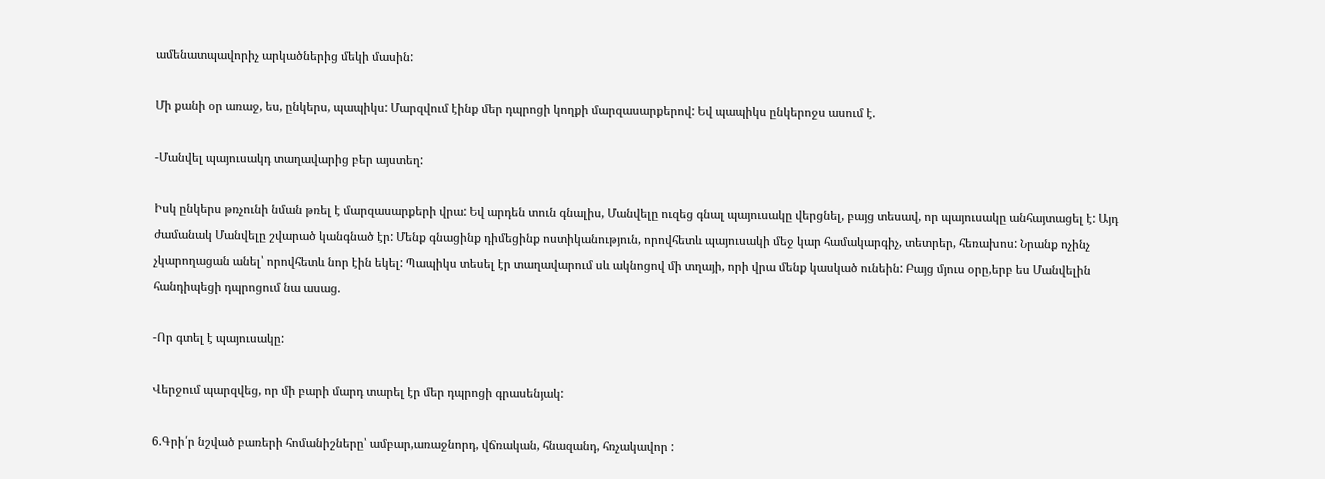ամենատպավորիչ արկածներից մեկի մասին:

Մի քանի օր առաջ, ես, ընկերս, պապիկս: Մարզվում էինք մեր դպրոցի կողքի մարզասարքերով: Եվ պապիկս ընկերոջս ասում է.

-Մանվել պայուսակդ տաղավարից բեր այստեղ:

Իսկ ընկերս թռչունի նման թռել է մարզասարքերի վրա: Եվ արդեն տուն գնալիս, Մանվելը ուզեց գնալ պայուսակը վերցնել, բայց տեսավ, որ պայուսակը անհայտացել է: Այդ ժամանակ Մանվելը շվարած կանգնած էր: Մենք գնացինք դիմեցինք ոստիկանություն, որովհետև պայուսակի մեջ կար համակարգիչ, տետրեր, հեռախոս: Նրանք ոչինչ չկարողացան անել՝ որովհետև նոր էին եկել: Պապիկս տեսել էր տաղավարում սև ակնոցով մի տղայի, որի վրա մենք կասկած ունեին: Բայց մյուս օրը,երբ ես Մանվելին հանդիպեցի դպրոցում նա ասաց.

-Որ գտել է պայուսակը:

Վերջում պարզվեց, որ մի բարի մարդ տարել էր մեր դպրոցի գրասենյակ:

6.Գրի՛ր նշված բառերի հոմանիշները՝ ամբար,առաջնորդ, վճռական, հնազանդ, հռչակավոր :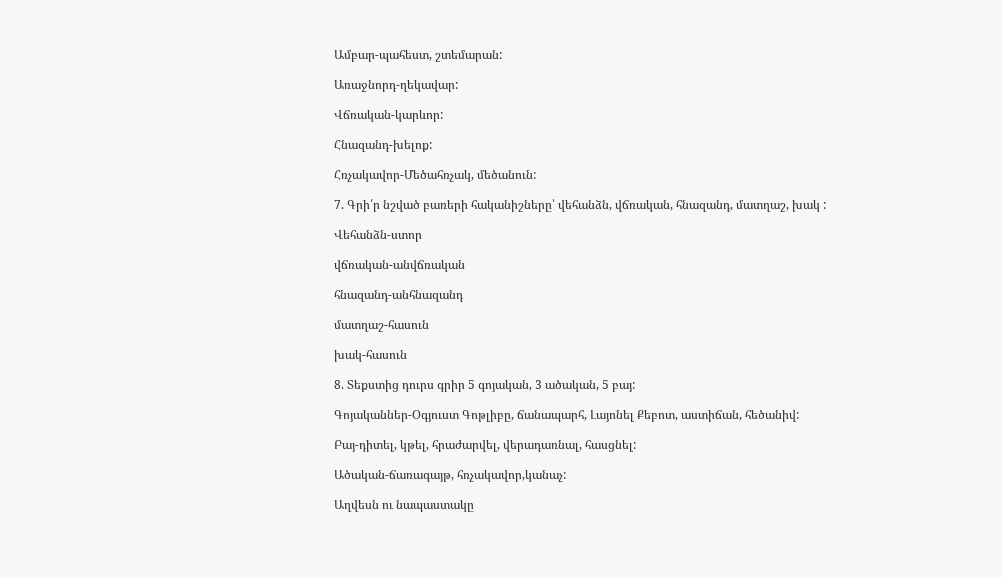Ամբար-պահեստ, շտեմարան:

Առաջնորդ-ղեկավար:

Վճռական-կարևոր:

Հնազանդ-խելոք:

Հռչակավոր-Մեծահռչակ, մեծանուն:

7. Գրի՛ր նշված բառերի հականիշները՝ վեհանձն, վճռական, հնազանդ, մատղաշ, խակ :

Վեհանձն-ստոր

վճռական-անվճռական

հնազանդ-անհնազանդ

մատղաշ-հասուն

խակ-հասուն

8. Տեքստից դուրս գրիր 5 գոյական, 3 ածական, 5 բայ:

Գոյականներ-Օգյուստ Գոթլիբը, ճանապարհ, Լայոնել Քեբոտ, աստիճան, հեծանիվ:

Բայ-դիտել, կթել, հրաժարվել, վերադառնալ, հասցնել:

Ածական-ճառագայթ, հռչակավոր,կանաչ:

Աղվեսն ու նապաստակը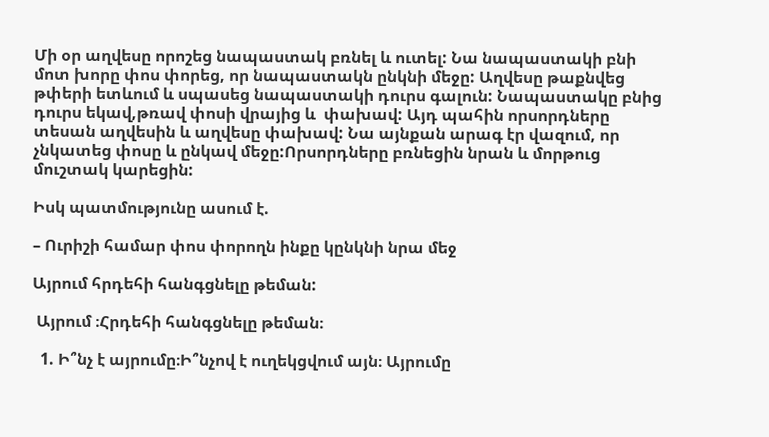Մի օր աղվեսը որոշեց նապաստակ բռնել և ուտել: Նա նապաստակի բնի մոտ խորը փոս փորեց, որ նապաստակն ընկնի մեջը: Աղվեսը թաքնվեց թփերի ետևում և սպասեց նապաստակի դուրս գալուն: Նապաստակը բնից դուրս եկավ,թռավ փոսի վրայից և  փախավ: Այդ պահին որսորդները տեսան աղվեսին և աղվեսը փախավ: Նա այնքան արագ էր վազում, որ չնկատեց փոսը և ընկավ մեջը:Որսորդները բռնեցին նրան և մորթուց մուշտակ կարեցին:

Իսկ պատմությունը ասում է.

– Ուրիշի համար փոս փորողն ինքը կընկնի նրա մեջ

Այրում հրդեհի հանգցնելը թեման:

 Այրում ։Հրդեհի հանգցնելը թեման։

  1. Ի՞նչ է այրումը։Ի՞նչով է ուղեկցվում այն։ Այրումը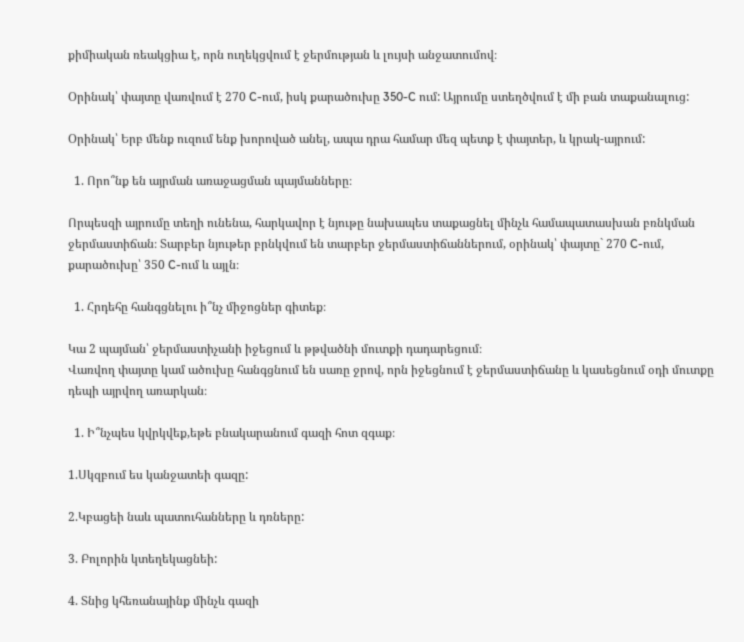քիմիական ռեակցիա է, որն ուղեկցվում է ջերմության և լույսի անջատումով։

Օրինակ՝ փայտը վառվում է 270 C-ում, իսկ քարածուխը 350-C ում: Այրումը ստեղծվում է մի բան տաքանալուց:

Օրինակ՝ Երբ մենք ուզում ենք խորոված անել, ապա դրա համար մեզ պետք է փայտեր, և կրակ-այրում:

  1. Որո՞նք են այրման առաջացման պայմանները։

Որպեսզի այրումը տեղի ունենա, հարկավոր է նյութը նախապես տաքացնել մինչև համապատասխան բռնկման ջերմաստիճան։ Տարբեր նյութեր բրնկվում են տարբեր ջերմաստիճաններում, օրինակ՝ փայտը` 270 C-ում, քարածուխը՝ 350 C-ում և այլն։

  1. Հրդեհը հանգցնելու ի՞նչ միջոցներ գիտեք։

Կա 2 պայման՝ ջերմաստիչանի իջեցում և թթվածնի մուտքի դադարեցում։
Վառվող փայտը կամ ածուխը հանգցնում են սառը ջրով, որն իջեցնում է ջերմաստիճանը և կասեցնում օդի մուտքը դեպի այրվող առարկան։

  1. Ի՞նչպես կվրկվեք,եթե բնակարանում գազի հոտ զգաք։

1.Սկզբում ես կանջատեի գազը:

2.Կբացեի նաև պատուհանները և դռները:

3. Բոլորին կտեղեկացնեի:

4. Տնից կհեռանայինք մինչև գազի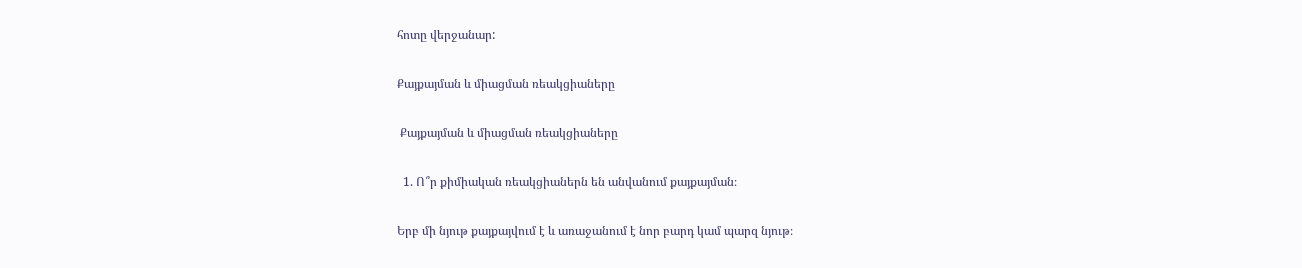հոտը վերջանար:

Քայքայման և միացման ռեակցիաները

 Քայքայման և միացման ռեակցիաները

  1. Ո՞ր քիմիական ռեակցիաներն են անվանում քայքայման։

Երբ մի նյութ քայքայվում է և առաջանում է նոր բարդ կամ պարզ նյութ։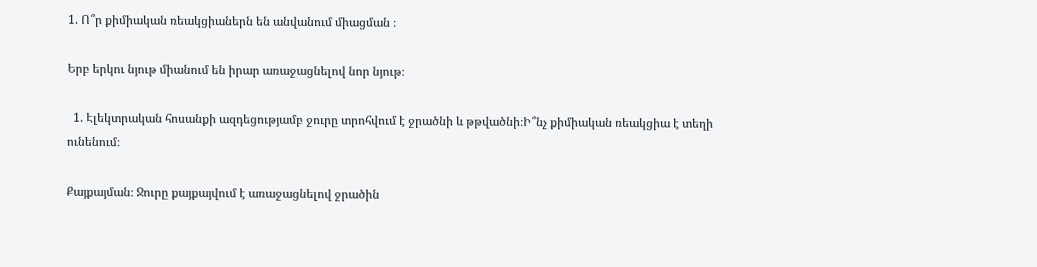1. Ո՞ր քիմիական ռեակցիաներն են անվանում միացման ։

Երբ երկու նյութ միանում են իրար առաջացնելով նոր նյութ։

  1. Էլեկտրական հոսանքի ազդեցությամբ ջուրը տրոհվում է ջրածնի և թթվածնի։Ի՞նչ քիմիական ռեակցիա է տեղի ունենում։

Քայքայման։ Ջուրը քայքայվում է առաջացնելով ջրածին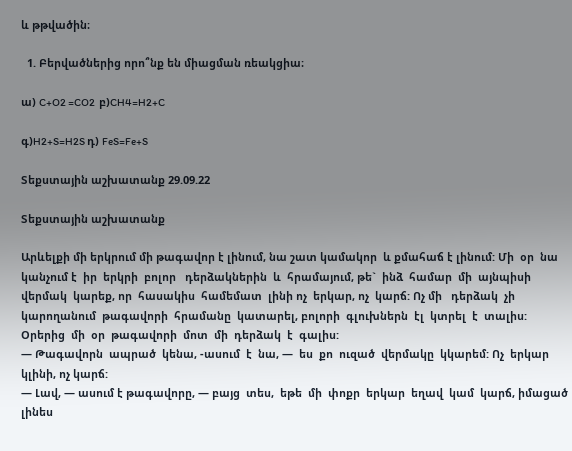և թթվածին։

  1. Բերվածներից որո՞նք են միացման ռեակցիա։

ա) C+O2 =CO2  բ)CH4=H2+C

գ)H2+S=H2S դ) FeS=Fe+S

Տեքստային աշխատանք 29.09.22

Տեքստային աշխատանք

Արևելքի մի երկրում մի թագավոր է լինում, նա շատ կամակոր  և քմահաճ է լինում: Մի  օր  նա  կանչում է  իր  երկրի  բոլոր   դերձակներին  և  հրամայում, թե`  ինձ  համար  մի  այնպիսի  վերմակ  կարեք, որ  հասակիս  համեմատ  լինի ոչ  երկար, ոչ  կարճ: Ոչ մի   դերձակ  չի  կարողանում  թագավորի  հրամանը  կատարել, բոլորի  գլուխներն  էլ  կտրել  է  տալիս:
Օրերից  մի  օր  թագավորի  մոտ  մի  դերձակ  է  գալիս:
— Թագավորն  ապրած  կենա, -ասում  է  նա, —  ես  քո  ուզած  վերմակը  կկարեմ: Ոչ  երկար  կլինի, ոչ կարճ:
— Լավ, — ասում է թագավորը, — բայց  տես,  եթե  մի  փոքր  երկար  եղավ  կամ  կարճ, իմացած  լինես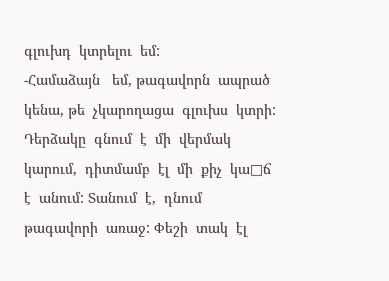գլուխդ  կտրելու  եմ:
-Համաձայն   եմ, թագավորն  ապրած  կենա, թե  չկարողացա  գլուխս  կտրի:
Դերձակը  գնում  է  մի  վերմակ  կարում,  դիտմամբ  էլ  մի  քիչ  կա□ճ  է  անում: Տանում  է,  դնում     թագավորի  առաջ: Փեշի  տակ  էլ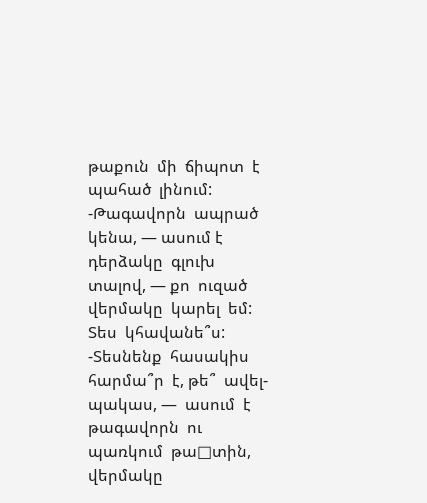թաքուն  մի  ճիպոտ  է  պահած  լինում:
-Թագավորն  ապրած  կենա, — ասում է  դերձակը  գլուխ  տալով, — քո  ուզած  վերմակը  կարել  եմ: Տես  կհավանե՞ս:
-Տեսնենք  հասակիս  հարմա՞ր  է, թե՞  ավել- պակաս, —  ասում  է  թագավորն  ու  պառկում  թա□տին, վերմակը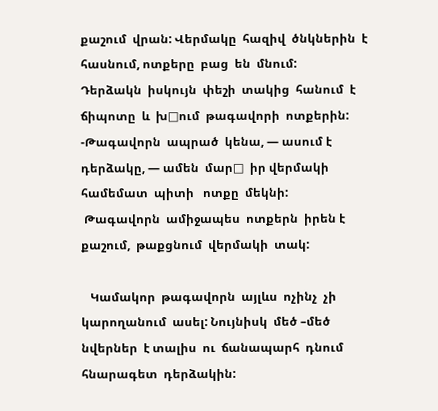քաշում  վրան: Վերմակը  հազիվ  ծնկներին  է  հասնում, ոտքերը  բաց  են  մնում:
Դերձակն  իսկույն  փեշի  տակից  հանում  է ճիպոտը  և  խ□ում  թագավորի  ոտքերին: -Թագավորն  ապրած  կենա, — ասում է  դերձակը, — ամեն  մար□  իր վերմակի  համեմատ  պիտի   ոտքը  մեկնի:
 Թագավորն  ամիջապես  ոտքերն  իրեն է  քաշում,  թաքցնում  վերմակի  տակ:

   Կամակոր  թագավորն  այլևս  ոչինչ  չի  կարողանում  ասել: Նույնիսկ  մեծ –մեծ   նվերներ  է տալիս  ու  ճանապարհ  դնում  հնարագետ  դերձակին: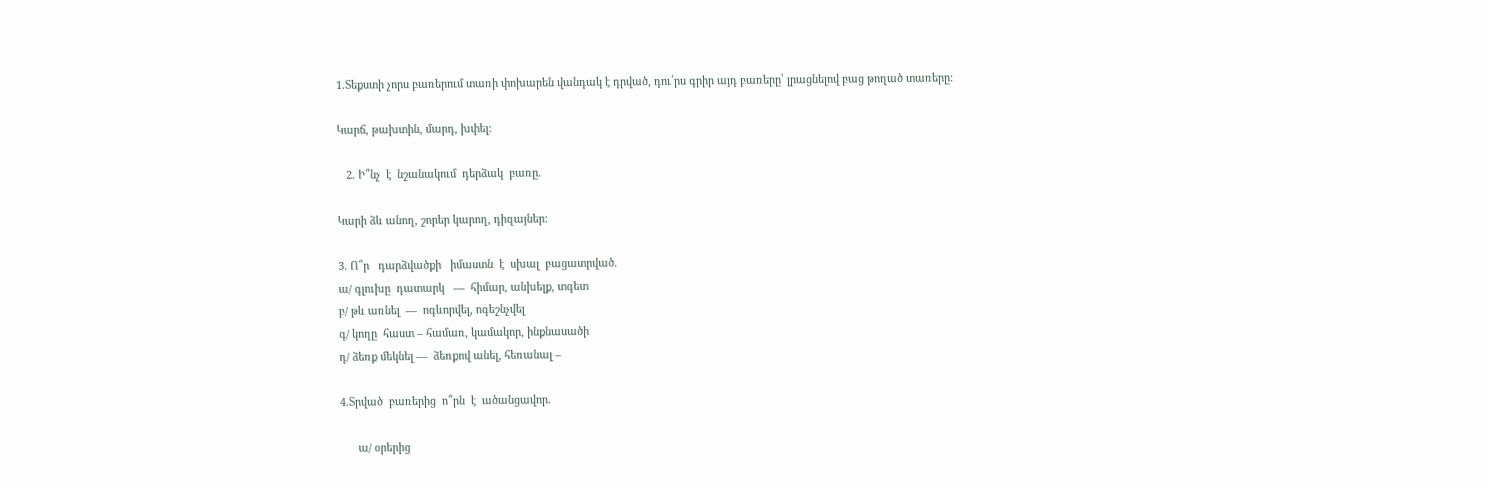1.Տեքստի չորս բառերում տառի փոխարեն վանդակ է դրված, դու՛րս գրիր այդ բառերը՝ լրացնելով բաց թողած տառերը:

Կարճ, թախտին, մարդ, խփել:

   2. Ի՞նչ  է  նշանակում  դերձակ  բառը.

Կարի ձև անող, շորեր կարող, դիզայներ:

3. Ո՞ր   դարձվածքի   իմաստն  է  սխալ  բացատրված.
ա/ գլուխը  դատարկ   —  հիմար, անխելք, տգետ
բ/ թև առնել  —  ոգևորվել, ոգեշնչվել
գ/ կողը  հաստ – համառ, կամակոր, ինքնասածի
դ/ ձեռք մեկնել —  ձեռքով անել, հեռանալ –

4.Տրված  բառերից  ո՞րն  է  ածանցավոր.

      ա/ օրերից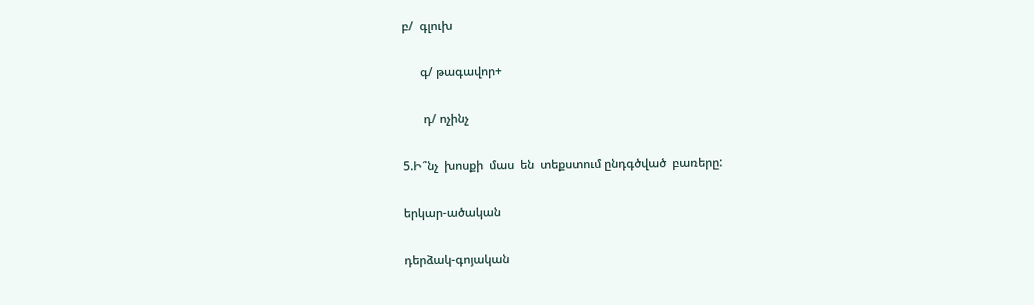բ/  գլուխ

      գ/ թագավոր+

       դ/ ոչինչ

5.Ի՞նչ  խոսքի  մաս  են  տեքստում ընդգծված  բառերը:

երկար-ածական

դերձակ-գոյական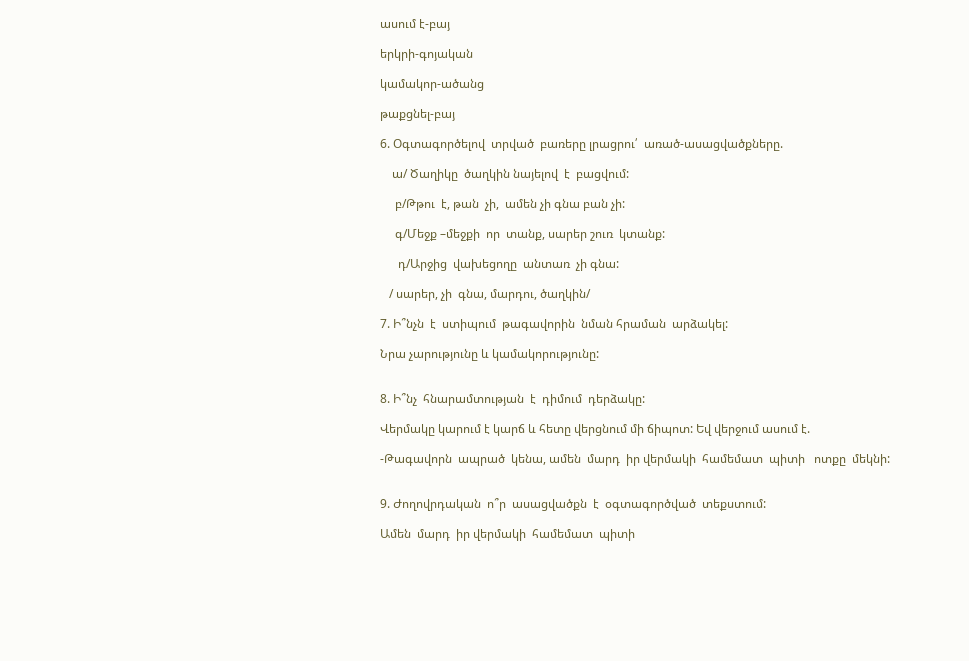ասում է-բայ

երկրի-գոյական

կամակոր-ածանց

թաքցնել-բայ

6. Օգտագործելով  տրված  բառերը լրացրու՛  առած-ասացվածքները.

    ա/ Ծաղիկը  ծաղկին նայելով  է  բացվում:

     բ/Թթու  է, թան  չի,  ամեն չի գնա բան չի:

     գ/Մեջք –մեջքի  որ  տանք, սարեր շուռ  կտանք:

      դ/Արջից  վախեցողը  անտառ  չի գնա:

   / սարեր, չի  գնա, մարդու, ծաղկին/

7. Ի՞նչն  է  ստիպում  թագավորին  նման հրաման  արձակել:

Նրա չարությունը և կամակորությունը:


8. Ի՞նչ  հնարամտության  է  դիմում  դերձակը:

Վերմակը կարում է կարճ և հետը վերցնում մի ճիպոտ: Եվ վերջում ասում է.

-Թագավորն  ապրած  կենա, ամեն  մարդ  իր վերմակի  համեմատ  պիտի   ոտքը  մեկնի:


9. Ժողովրդական  ո՞ր  ասացվածքն  է  օգտագործված  տեքստում:

Ամեն  մարդ  իր վերմակի  համեմատ  պիտի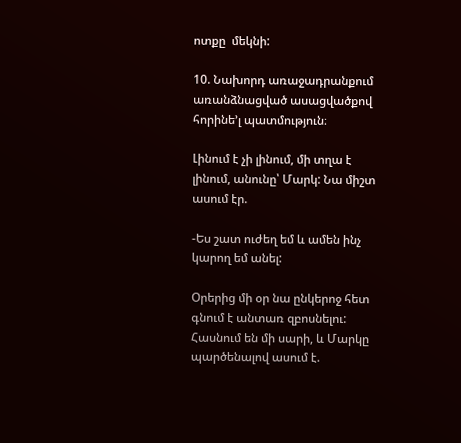ոտքը  մեկնի:

10. Նախորդ առաջադրանքում առանձնացված ասացվածքով հորինե’լ պատմություն։

Լինում է չի լինում, մի տղա է լինում, անունը՝ Մարկ: Նա միշտ ասում էր.

-Ես շատ ուժեղ եմ և ամեն ինչ կարող եմ անել:

Օրերից մի օր նա ընկերոջ հետ գնում է անտառ զբոսնելու: Հասնում են մի սարի, և Մարկը պարծենալով ասում է.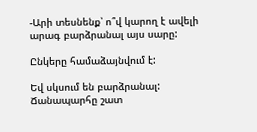-Արի տեսնենք՝ ո՞վ կարող է ավելի արագ բարձրանալ այս սարը:

Ընկերը համաձայնվում է:

Եվ սկսում են բարձրանալ: Ճանապարհը շատ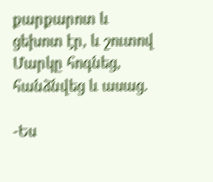քարքարոտ և ցեխոտ էր, և շուտով Մարկը հոգնեց, հանձնվեց և ասաց.

-Ես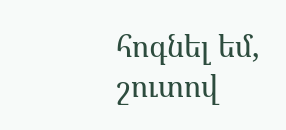հոգնել եմ, շուտով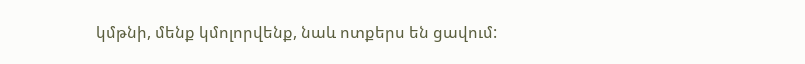կմթնի, մենք կմոլորվենք, նաև ոտքերս են ցավում: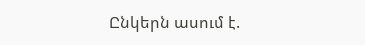Ընկերն ասում է.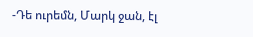-Դե ուրեմն, Մարկ ջան, էլ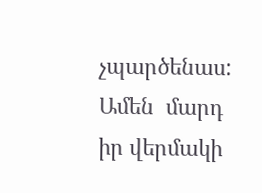չպարծենաս: Ամեն  մարդ  իր վերմակի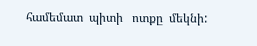համեմատ  պիտի   ոտքը  մեկնի: